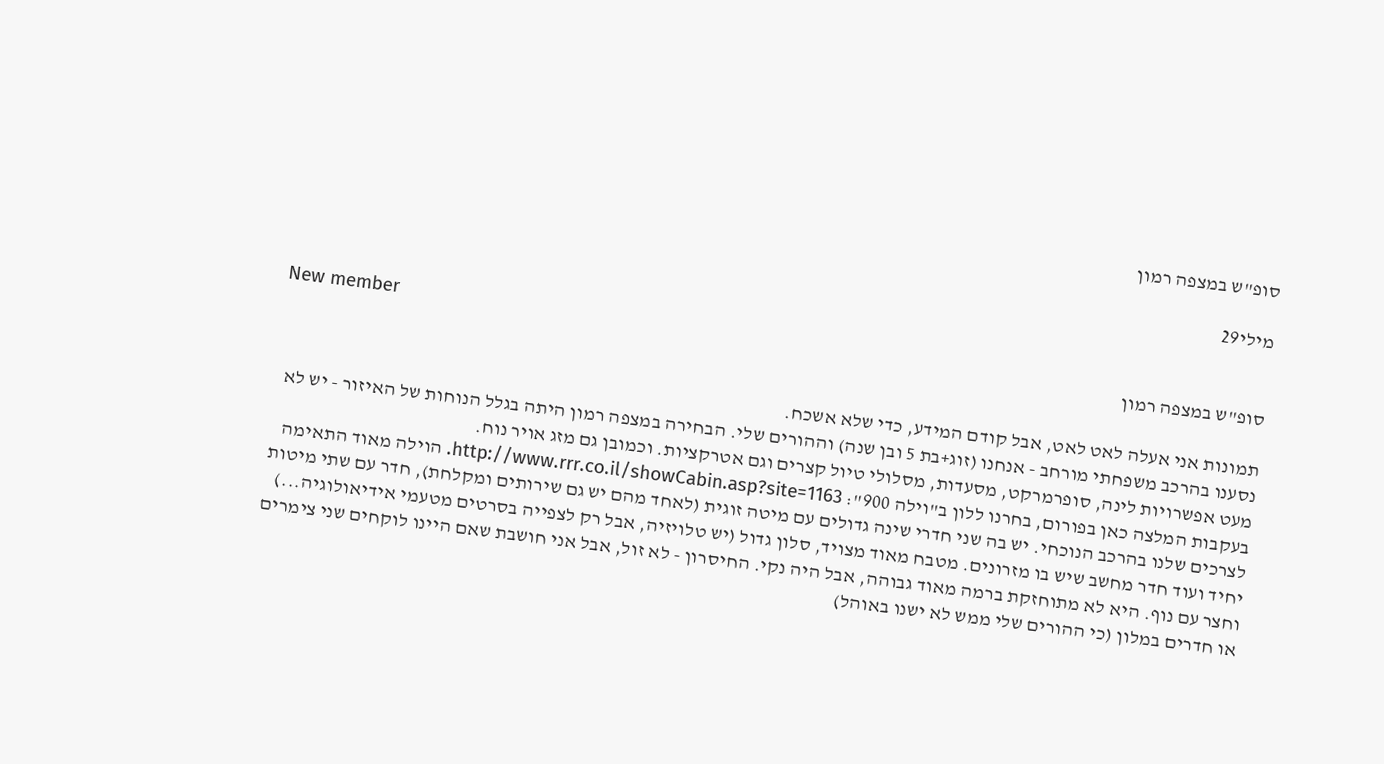סופ"ש במצפה רמון

מילי29

New member
סופ"ש במצפה רמון

תמונות אני אעלה לאט לאט, אבל קודם המידע, כדי שלא אשכח.
נסענו בהרכב משפחתי מורחב - אנחנו (זוג+בת 5 ובן שנה) וההורים שלי. הבחירה במצפה רמון היתה בגלל הנוחות של האיזור - יש לא מעט אפשרויות לינה, סופרמרקט, מסעדות, מסלולי טיול קצרים וגם אטרקציות. וכמובן גם מזג אויר נוח.
בעקבות המלצה כאן בפורום, בחרנו ללון ב"וילה 900": http://www.rrr.co.il/showCabin.asp?site=1163. הוילה מאוד התאימה לצרכים שלנו בהרכב הנוכחי. יש בה שני חדרי שינה גדולים עם מיטה זוגית (לאחד מהם יש גם שירותים ומקלחת), חדר עם שתי מיטות יחיד ועוד חדר מחשב שיש בו מזרונים. מטבח מאוד מצויד, סלון גדול (יש טלויזיה, אבל רק לצפייה בסרטים מטעמי אידיאולוגיה...) וחצר עם נוף. היא לא מתוחזקת ברמה מאוד גבוהה, אבל היה נקי. החיסרון - לא זול, אבל אני חושבת שאם היינו לוקחים שני צימרים או חדרים במלון (כי ההורים שלי ממש לא ישנו באוהל)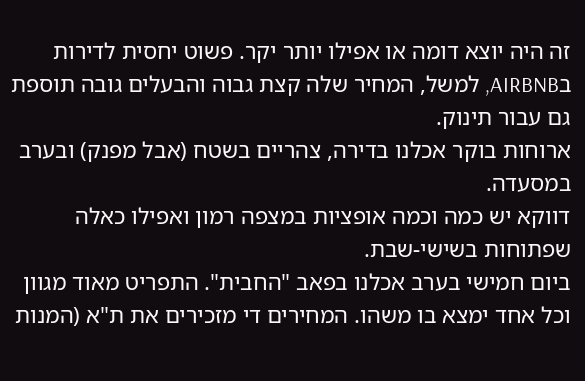זה היה יוצא דומה או אפילו יותר יקר. פשוט יחסית לדירות בAIRBNB, למשל, המחיר שלה קצת גבוה והבעלים גובה תוספת גם עבור תינוק.
ארוחות בוקר אכלנו בדירה, צהריים בשטח (אבל מפנק) ובערב במסעדה.
דווקא יש כמה וכמה אופציות במצפה רמון ואפילו כאלה שפתוחות בשישי-שבת.
ביום חמישי בערב אכלנו בפאב "החבית". התפריט מאוד מגוון וכל אחד ימצא בו משהו. המחירים די מזכירים את ת"א (המנות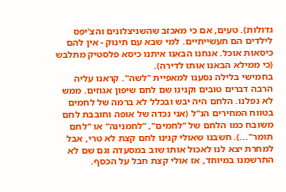גדולות). טעים, אם כי מאכזב שהשניצלונים והצ'יפס לילדים הם תעשייתיים. למי שבא עם תינוק - אין להם כיסאות אוכל. אנחנו הבאנו איתנו כיסא פלסטיק מתלבש (כי ממילא הבאנו אותו לדירה).
בחמישי בלילה נסענו למאפיית "לשה". קראנו עליה הרבה דברים טובים וקנינו שם לחם שיפון אגוזים. ממש לא נפלנו. הלחם היה יבש ובכלל לא ברמה של לחמים בטווח המחירים הנ"ל (אני נכדה של אופה וחובבת לחם משובח כמו הלחם של "לחמים", "לחמנינה" או "לחם תומר"...). חשבנו שאולי קנינו לחם קצת לא טרי, אבל למחרת יצא לנו לאכול אותו שוב במסעדה וגם שם לא התרשמנו במיוחד, אז אולי קצת חבל על הכסף.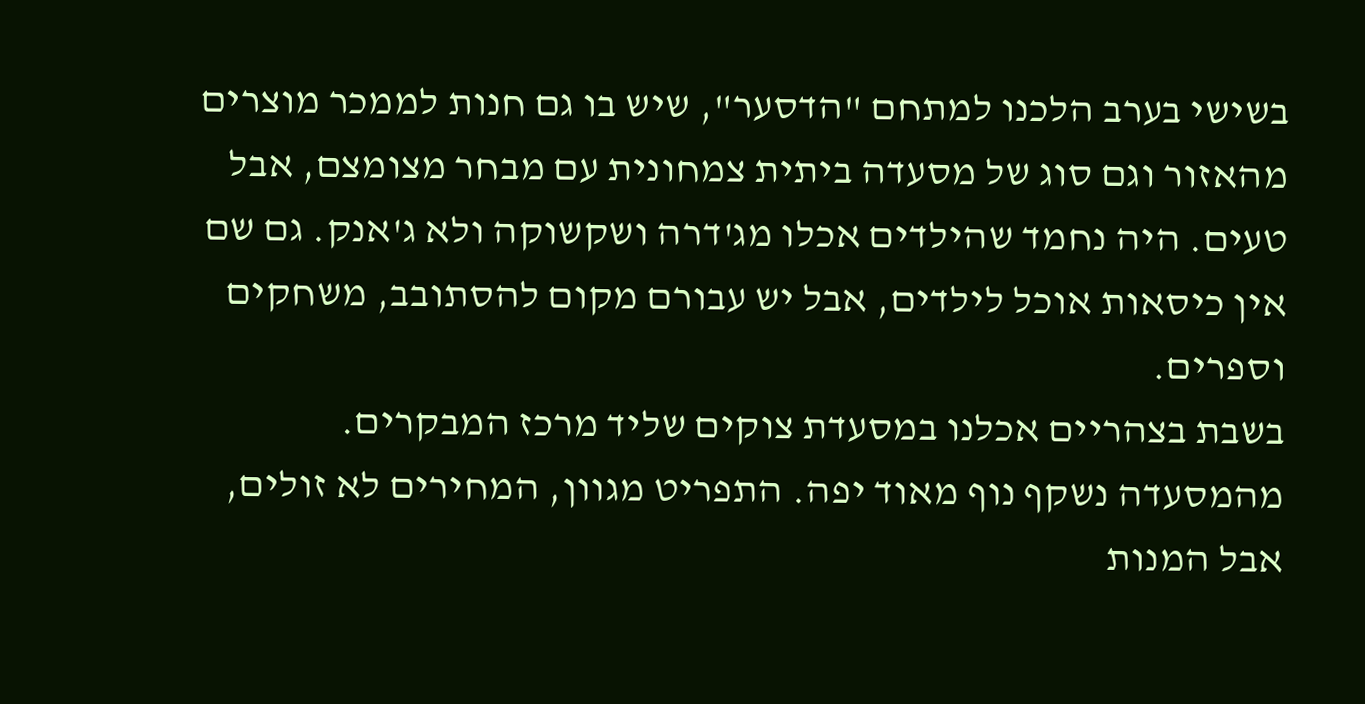בשישי בערב הלכנו למתחם "הדסער", שיש בו גם חנות לממכר מוצרים מהאזור וגם סוג של מסעדה ביתית צמחונית עם מבחר מצומצם, אבל טעים. היה נחמד שהילדים אכלו מג'דרה ושקשוקה ולא ג'אנק. גם שם אין כיסאות אוכל לילדים, אבל יש עבורם מקום להסתובב, משחקים וספרים.
בשבת בצהריים אכלנו במסעדת צוקים שליד מרכז המבקרים. מהמסעדה נשקף נוף מאוד יפה. התפריט מגוון, המחירים לא זולים, אבל המנות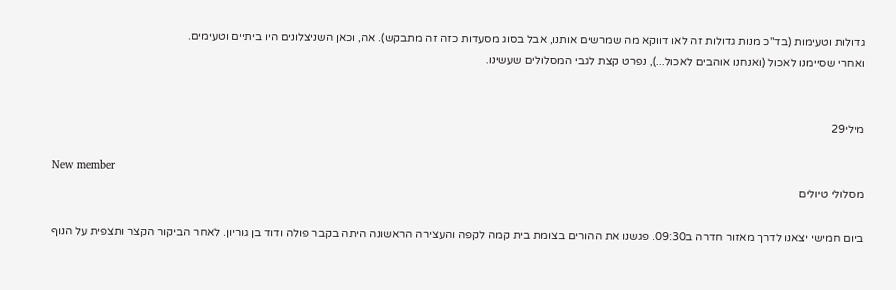גדולות וטעימות (בד"כ מנות גדולות זה לאו דווקא מה שמרשים אותנו, אבל בסוג מסעדות כזה זה מתבקש). אה, וכאן השניצלונים היו ביתיים וטעימים.
ואחרי שסיימנו לאכול (ואנחנו אוהבים לאכול...), נפרט קצת לגבי המסלולים שעשינו.


מילי29

New member
מסלולי טיולים

ביום חמישי יצאנו לדרך מאזור חדרה ב09:30. פגשנו את ההורים בצומת בית קמה לקפה והעצירה הראשונה היתה בקבר פולה ודוד בן גוריון. לאחר הביקור הקצר ותצפית על הנוף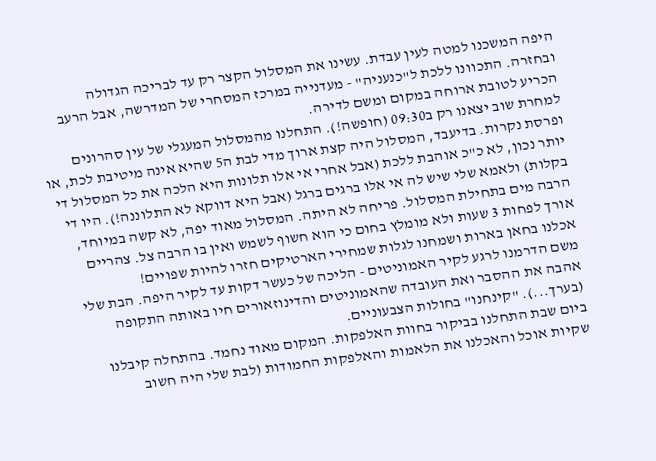היפה המשכנו למטה לעין עבדת. עשינו את המסלול הקצר רק עד לבריכה הגדולה ובחזרה. התכוונו ללכת ל"כנעניה" - מעדנייה במרכז המסחרי של המדרשה, אבל הרעב הכריע לטובת ארוחה במקום ומשם לדירה.
למחרת שוב יצאנו רק ב09:30 (חופשה!). התחלנו מהמסלול המעגלי של עין סהרונים ופרסת נקרות. בדיעבד, המסלול היה קצת ארוך מדי לבת ה5 שהיא אינה מיטיבת לכת, או יותר נכון, לא כ"כ אוהבת ללכת (אבל אחרי אי אלו תלונות היא הלכה את כל המסלול די בקלות) ולאמא שלי שיש לה אי אלו ברגים ברגל (אבל היא דווקא לא התלוננה!). היו די הרבה מים בתחילת המסלול. פריחה לא היתה. המסלול מאוד יפה, לא קשה במיוחד, אורך לפחות 3 שעות ולא מומלץ בחום כי הוא חשוף לשמש ואין בו הרבה צל. צהריים אכלנו בחאן בארות ושמחנו לגלות שמחירי הארטיקים חזרו להיות שפויים!
משם הדרמנו לרגע לקיר האמוניטים - הליכה של כעשר דקות עד לקיר היפה. הבת שלי אהבה את ההסבר ואת העובדה שהאמוניטים והדינוזאורים חיו באותה התקופה (בערך...). "קינחנו" בחולות הצבעוניים.
ביום שבת התחלנו בביקור בחוות האלפקות. המקום מאוד נחמד. בהתחלה קיבלנו שקיות אוכל והאכלנו את הלאמות והאלפקות החמודות (לבת שלי היה חשוב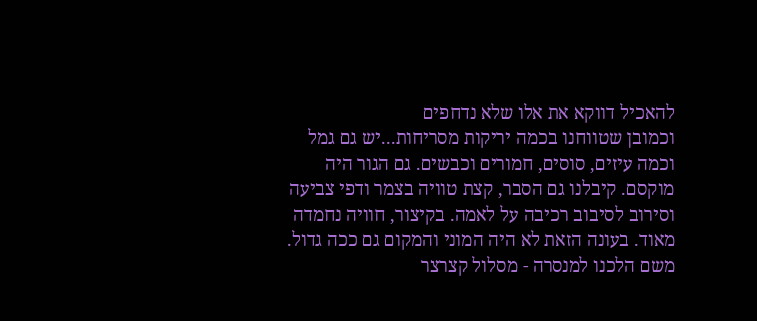להאכיל דווקא את אלו שלא נדחפים
וכמובן שטווחנו בכמה יריקות מסריחות...יש גם גמל וכמה עיזים, סוסים, חמורים וכבשים. גם הגור היה מוקסם. קיבלנו גם הסבר, קצת טוויה בצמר ודפי צביעה וסירוב לסיבוב רכיבה על לאמה. בקיצור, חוויה נחמדה מאוד. בעונה הזאת לא היה המוני והמקום גם ככה גדול.
משם הלכנו למנסרה - מסלול קצרצר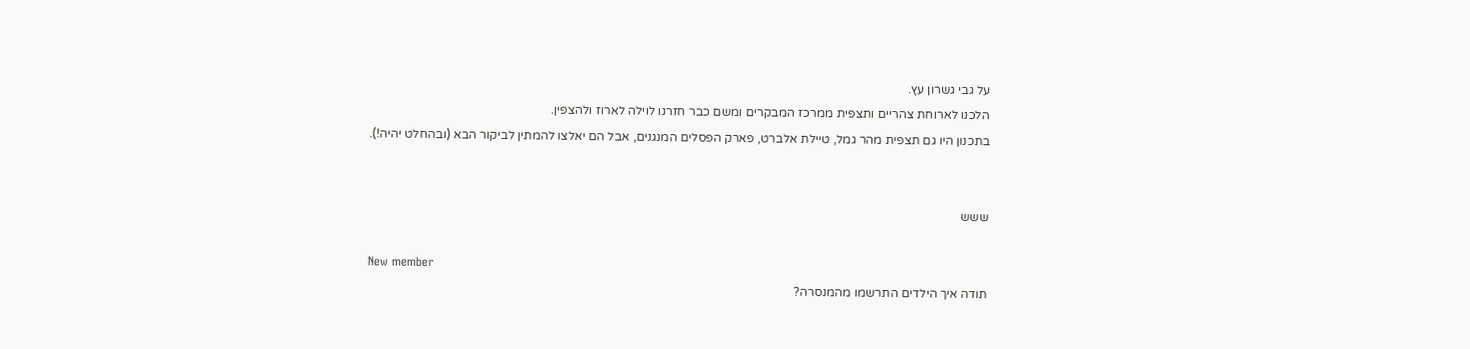על גבי גשרון עץ.
הלכנו לארוחת צהריים ותצפית ממרכז המבקרים ומשם כבר חזרנו לוילה לארוז ולהצפין.
בתכנון היו גם תצפית מהר גמל, טיילת אלברט, פארק הפסלים המנגנים, אבל הם יאלצו להמתין לביקור הבא (ובהחלט יהיה!).


ששש

New member
תודה איך הילדים התרשמו מהמנסרה?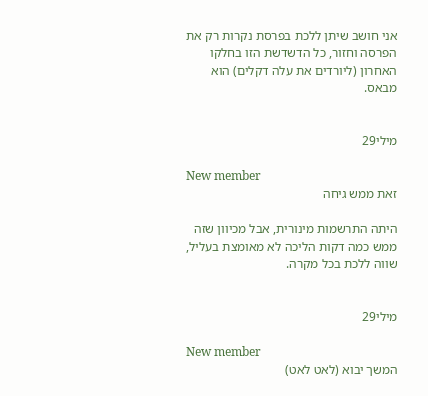אני חושב שיתן ללכת בפרסת נקרות רק את הפרסה וחזור, כל הדשדשת הזו בחלקו האחרון (ליורדים את עלה דקלים) הוא מבאס.


מילי29

New member
זאת ממש גיחה

היתה התרשמות מינורית, אבל מכיוון שזה ממש כמה דקות הליכה לא מאומצת בעליל, שווה ללכת בכל מקרה.


מילי29

New member
המשך יבוא (לאט לאט)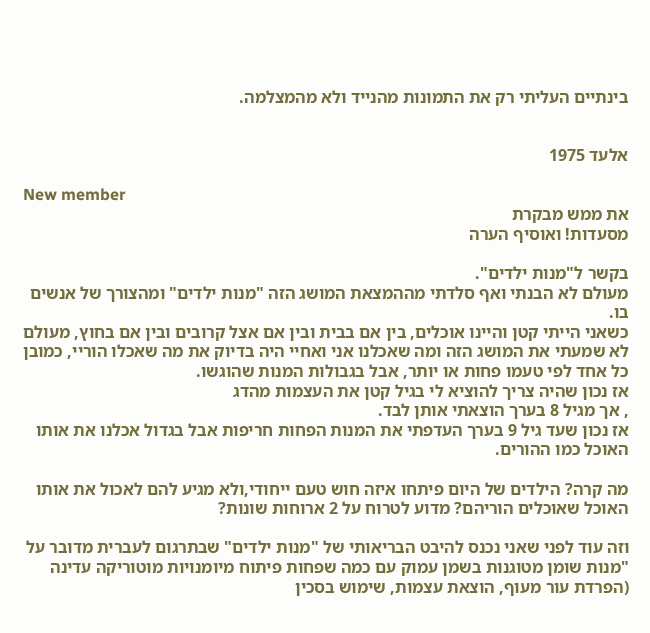בינתיים העליתי רק את התמונות מהנייד ולא מהמצלמה.


אלעד 1975

New member
את ממש מבקרת
מסעדות! ואוסיף הערה

בקשר ל"מנות ילדים".
מעולם לא הבנתי ואף סלדתי מההמצאת המושג הזה "מנות ילדים" ומהצורך של אנשים בו.
כשאני הייתי קטן והיינו אוכלים, בין אם בבית ובין אם אצל קרובים ובין אם בחוץ, מעולם לא שמעתי את המושג הזה ומה שאכלנו אני ואחיי היה בדיוק את מה שאכלו הוריי, כמובן כל אחד לפי טעמו פחות או יותר, אבל בגבולות המנות שהוגשו.
אז נכון שהיה צריך להוציא לי בגיל קטן את העצמות מהדג
, אך מגיל 8 בערך הוצאתי אותן לבד.
אז נכון שעד גיל 9 בערך העדפתי את המנות הפחות חריפות אבל בגדול אכלנו את אותו האוכל כמו ההורים.

מה קרה? הילדים של היום פיתחו איזה חוש טעם ייחודי,ולא מגיע להם לאכול את אותו האוכל שאוכלים הוריהם? מדוע לטרוח על 2 ארוחות שונות?

וזה עוד לפני שאני נכנס להיבט הבריאותי של "מנות ילדים" שבתרגום לעברית מדובר על "מנות שומן מטוגנות בשמן עמוק עם כמה שפחות פיתוח מיומנויות מוטוריקה עדינה (הפרדת עור מעוף, הוצאת עצמות, שימוש בסכין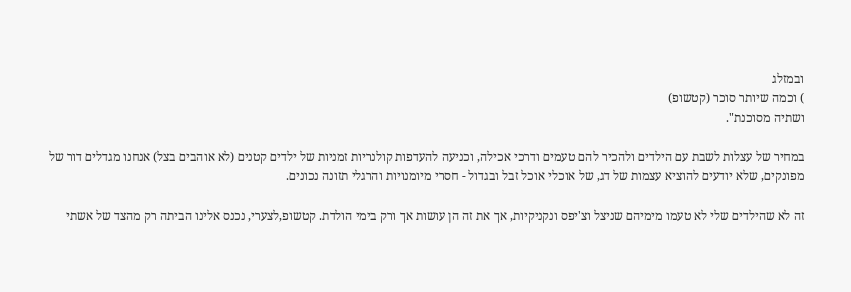ובמזלג
) וכמה שיותר סוכר (קטשופ)
ושתיה מסוכנת".

במחיר של עצלות לשבת עם הילדים ולהכיר להם טעמים ודרכי אכילה, וכניעה להעדפות קולנריות זמניות של ילדים קטנים (לא אוהבים בצל) אנחנו מגדלים דור של מפונקים, שלא יודעים להוציא עצמות של דג, של אוכלי אוכל זבל ובגדול - חסרי מיומנויות והרגלי תזונה נכונים.

זה לא שהילדים שלי לא טעמו מימיהם שניצל וצ'יפס ונקניקיות, אך את זה הן עושות אך ורק בימי הולדת. קטשופ,לצערי, נכנס אלינו הביתה רק מהצד של אשתי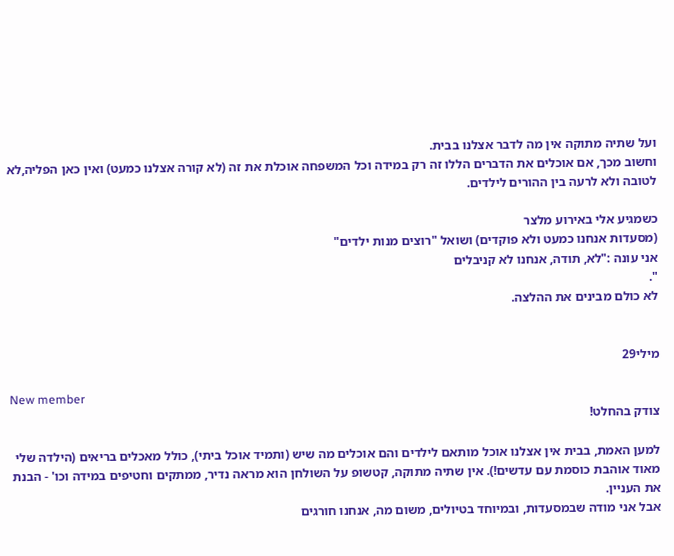ועל שתיה מתוקה אין מה לדבר אצלנו בבית.
וחשוב מכך, אם אוכלים את הדברים הללו זה רק במידה וכל המשפחה אוכלת את זה (לא קורה אצלנו כמעט) ואין כאן הפליה,לא לטובה ולא לרעה בין ההורים לילדים.

כשמגיע אלי באירוע מלצר
(מסעדות אנחנו כמעט ולא פוקדים) ושואל "רוצים מנות ילדים"
אני עונה :"לא, תודה, אנחנו לא קניבלים
".
לא כולם מבינים את ההלצה.


מילי29

New member
צודק בהחלט!

למען האמת, בבית אין אצלנו אוכל מותאם לילדים והם אוכלים מה שיש (ותמיד אוכל ביתי), כולל מאכלים בריאים (הילדה שלי מאוד אוהבת כוסמת עם עדשים!). אין שתיה מתוקה, קטשופ על השולחן הוא מראה נדיר, ממתקים וחטיפים במידה וכו' - הבנת את העניין.
אבל אני מודה שבמסעדות, ובמיוחד בטיולים, משום מה, אנחנו חורגים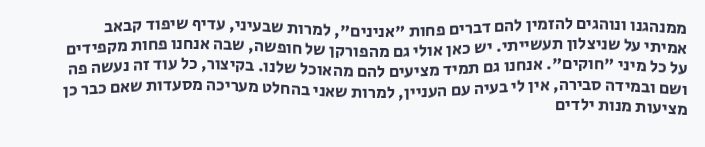ממנהגנו ונוהגים להזמין להם דברים פחות "אנינים", למרות שבעיני, עדיף שיפוד קבאב אמיתי על שניצלון תעשייתי. יש כאן אולי גם מהפורקן של חופשה, שבה אנחנו פחות מקפידים על כל מיני "חוקים". אנחנו גם תמיד מציעים להם מהאוכל שלנו. בקיצור, כל עוד זה נעשה פה ושם ובמידה סבירה, אין לי בעיה עם העניין, למרות שאני בהחלט מעריכה מסעדות שאם כבר כן מציעות מנות ילדים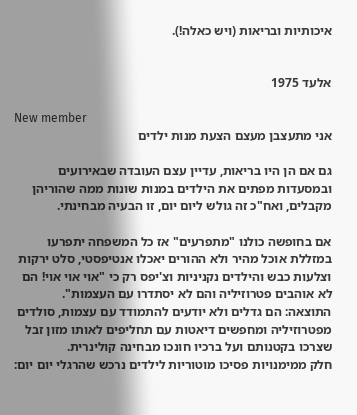איכותיות ובריאות (ויש כאלה!).


אלעד 1975

New member
אני מתעצבן מעצם הצעת מנות ילדים

גם אם הן היו בריאות, עדיין עצם העובדה שבאירועים ובמסעדות מפתים את הילדים במנות שונות ממה שהוריהן מקבלים, ואח"כ זה גולש ליום יום, זו הבעיה מבחינתי.

אם בחופשה כולנו "מתפרעים" אז כל המשפחה יתפרעו במזללת אוכל מהיר ולא ההורים יאכלו אנטיפסטי, סלט ירקות וצלעות כבש והילדים נקניניות וצ'יפס רק כי "אוי אוי אוי! הם לא אוהבים פטרוזיליה והם לא יסתדרו עם העצמות".
התוצאה: הם גדלים ולא יודעים להתמודד עם עצמות, סולדים מפטרוזיליה ומחפשים דיאטות עם תחליפים לאותו מזון זבל שצרכו בקטנותם ועל ברכיו חונכו מבחינה קולינרית.
חלק ממימנויות פסיכו מוטוריות לילדים נרכש שהרגלי יום יום: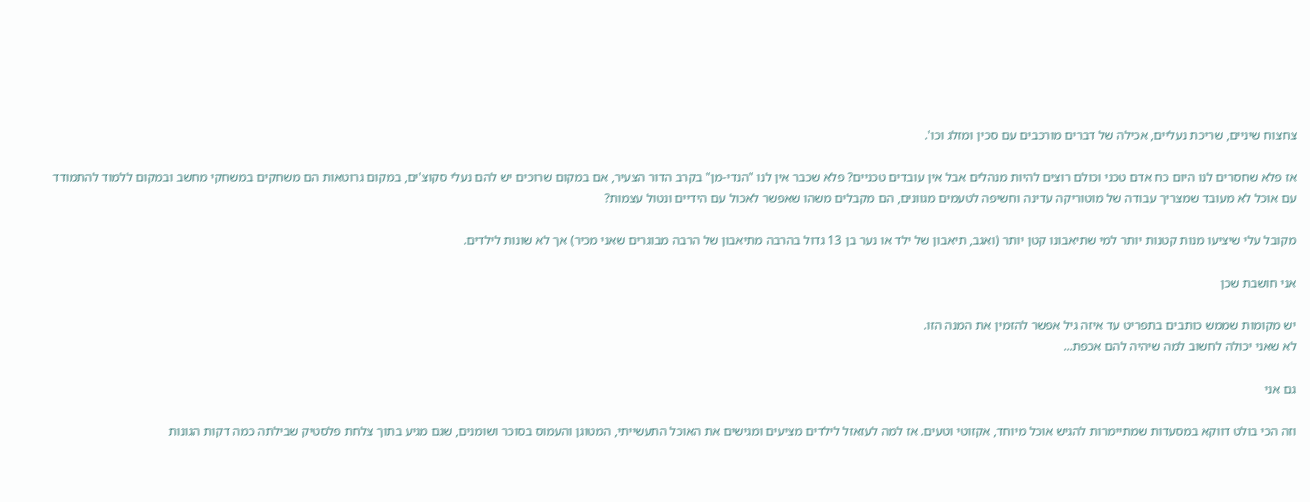צחצוח שיניים, שריכת נעליים, אכילה של דברים מורכבים עם סכין ומזלג וכו'.

אז פלא שחסרים לנו היום כח אדם טכני וכולם רוצים להיות מנהלים אבל אין עובדים טכניים? פלא שכבר אין לנו "הנדי-מן" בקרב הדור הצעיר, אם במקום שרוכים יש להם נעלי סקוצ'ים, במקום גרוטאות הם משחקים במשחקי מחשב ובמקום ללמוד להתמודד עם אוכל לא מעובד שמצריך עבודה של מוטוריקה עדינה וחשיפה לטעמים מגוונים, הם מקבלים משהו שאפשר לאכול עם הידיים ונטול עצמות?

מקובל עלי שיציעו מנות קטנות יותר למי שתיאבונו קטן יותר (ואגב, תיאבון של ילד או נער בן 13 גדול בהרבה מתיאבון של הרבה מבוגרים שאני מכיר) אך לא שונות לילדים.

אני חושבת שכן

יש מקומות שממש כותבים בתפריט עד איזה גיל אפשר להזמין את המנה הזו.
לא שאני יכולה לחשוב למה שיהיה להם אכפת...

גם אני

וזה הכי בולט דווקא במסעדות שמתיימרות להגיש אוכל מיוחד, אקזוטי וטעים. אז למה לעזאזל לילדים מציעים ומגישים את האוכל התעשייתי, המטוגן והעמוס בסוכר ושומנים, שגם מגיע בתוך צלחת פלסטיק שבילתה כמה דקות הגונות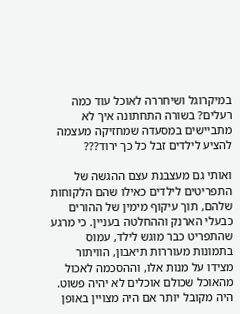במיקרוגל ושיחררה לאוכל עוד כמה רעלים? בשורה התחתונה איך לא מתביישים במסעדה שמחזיקה מעצמה להציע לילדים זבל כל כך ירוד???

ואותי גם מעצבנת עצם ההגשה של התפריטים לילדים כאילו שהם הלקוחות שלהם, תוך עיקוף מימין של ההורים כבעלי הארנק וההחלטה בעניין. כי מרגע שהתפריט כבר מוגש לילד, עמוס בתמונות מעוררות תיאבון, הוויתור מצידו על מנות אלו, וההסכמה לאכול מהאוכל שכולם אוכלים לא יהיה פשוט. היה מקובל יותר אם היה מצויין באופן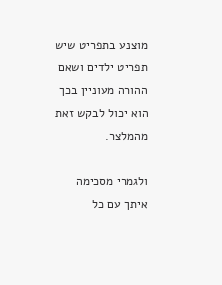מוצנע בתפריט שיש תפריט ילדים ושאם ההורה מעוניין בכך הוא יכול לבקש זאת מהמלצר.

ולגמרי מסכימה איתך עם כל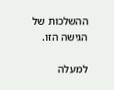ההשלכות של הגישה הזו.

למעלה